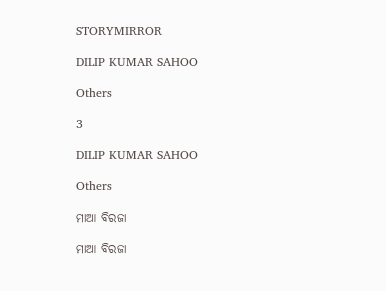STORYMIRROR

DILIP KUMAR SAHOO

Others

3

DILIP KUMAR SAHOO

Others

ମାଆ ବିରଜା

ମାଆ ବିରଜା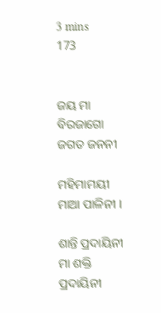3 mins
173


ଜୟ ମା ବିରଜାଗୋ ଜଗତ ଜନନୀ

ମହିମାମୟୀ ମାଆ ପାଳିନୀ ।

ଶାନ୍ତି ପ୍ରଦାୟିନୀ ମା ଶକ୍ତି ପ୍ରଦାୟିନୀ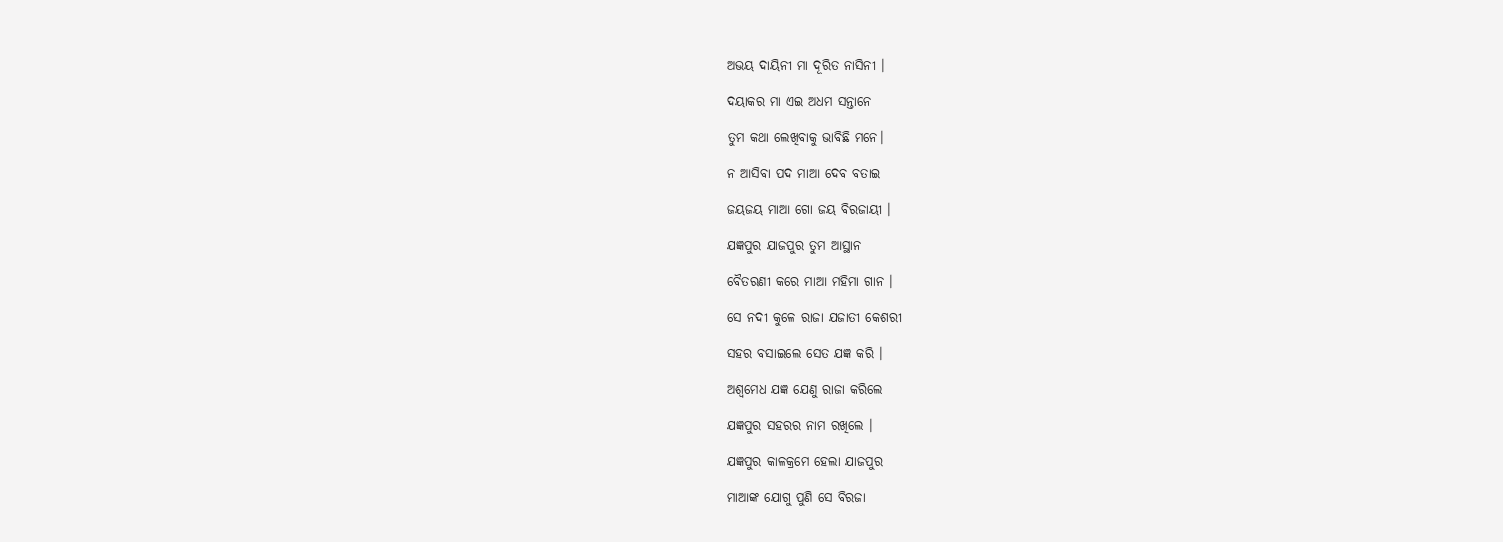ଅଭୟ ଦାୟିନୀ ମା ଦୂରିତ ନାସିନୀ ।

ଦୟାକର ମା ଏଇ ଅଧମ ସନ୍ତାନେ

ତୁମ କଥା ଲେଖିବାକୁ ଭାବିଛି ମନେ।

ନ ଆସିବା ପଦ ମାଆ ଦେବ ବତାଇ

ଜୟଜୟ ମାଆ ଗୋ ଜୟ ବିରଜାୟୀ ।

ଯଜ୍ଞପୁର ଯାଜପୁର ତୁମ ଆସ୍ଥାନ

ବୈତରଣୀ କରେ ମାଆ ମହିମା ଗାନ ।

ସେ ନଦୀ କୁଳେ ରାଜା ଯଜାତୀ କେଶରୀ

ସହର ବସାଇଲେ ସେତ ଯଜ୍ଞ କରି ।

ଅଶ୍ୱମେଧ ଯଜ୍ଞ ଯେଣୁ ରାଜା କରିଲେ

ଯଜ୍ଞପୁର ସହରର ନାମ ରଖିଲେ ।

ଯଜ୍ଞପୁର କାଳକ୍ରମେ ହେଲା ଯାଜପୁର

ମାଆଙ୍କ ଯୋଗୁ ପୁଣି ସେ ବିରଜା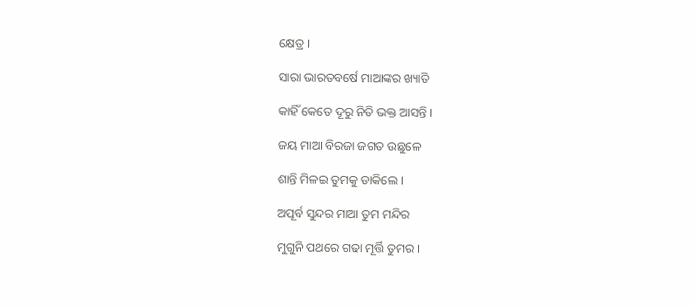କ୍ଷେତ୍ର ।

ସାରା ଭାରତବର୍ଷେ ମାଆଙ୍କର ଖ୍ୟାତି

କାହିଁ କେତେ ଦୂରୁ ନିତି ଭକ୍ତ ଆସନ୍ତି ।

ଜୟ ମାଆ ବିରଜା ଜଗତ ଉଛୁଳେ

ଶାନ୍ତି ମିଳଇ ତୁମକୁ ଡାକିଲେ ।

ଅପୂର୍ବ ସୁନ୍ଦର ମାଆ ତୁମ ମନ୍ଦିର

ମୁଗୁନି ପଥରେ ଗଢା ମୂର୍ତ୍ତି ତୁମର ।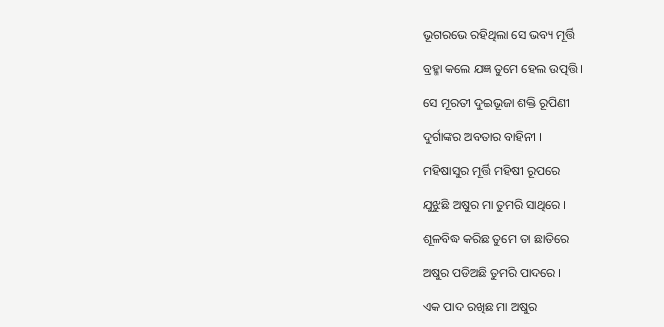ଭୂଗରଭେ ରହିଥିଲା ସେ ଭବ୍ୟ ମୂର୍ତ୍ତି

ବ୍ରହ୍ମା କଲେ ଯଜ୍ଞ ତୁମେ ହେଲ ଉତ୍ପତ୍ତି ।

ସେ ମୂରତୀ ଦୁଇଭୂଜା ଶକ୍ତି ରୂପିଣୀ

ଦୁର୍ଗାଙ୍କର ଅବତାର ବାହିନୀ ।

ମହିଷାସୁର ମୂର୍ତ୍ତି ମହିଷୀ ରୂପରେ

ଯୁଝୁଛି ଅଷୁର ମା ତୁମରି ସାଥିରେ ।

ଶୂଳବିଦ୍ଧ କରିଛ ତୁମେ ତା ଛାତିରେ

ଅଷୁର ପଡିଅଛି ତୁମରି ପାଦରେ ।

ଏକ ପାଦ ରଖିଛ ମା ଅଷୁର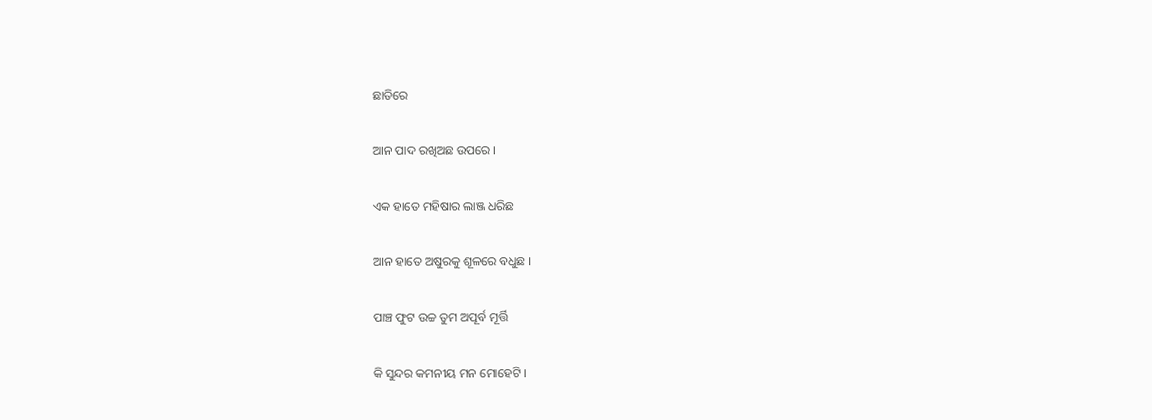ଛାତିରେ

ଆନ ପାଦ ରଖିଅଛ ଉପରେ ।

ଏକ ହାତେ ମହିଷାର ଲାଞ୍ଜ ଧରିଛ

ଆନ ହାତେ ଅଷୁରକୁ ଶୂଳରେ ବଧୁଛ ।

ପାଞ୍ଚ ଫୁଟ ଉଚ୍ଚ ତୁମ ଅପୂର୍ବ ମୂର୍ତ୍ତି

କି ସୁନ୍ଦର କମନୀୟ ମନ ମୋହେଟି ।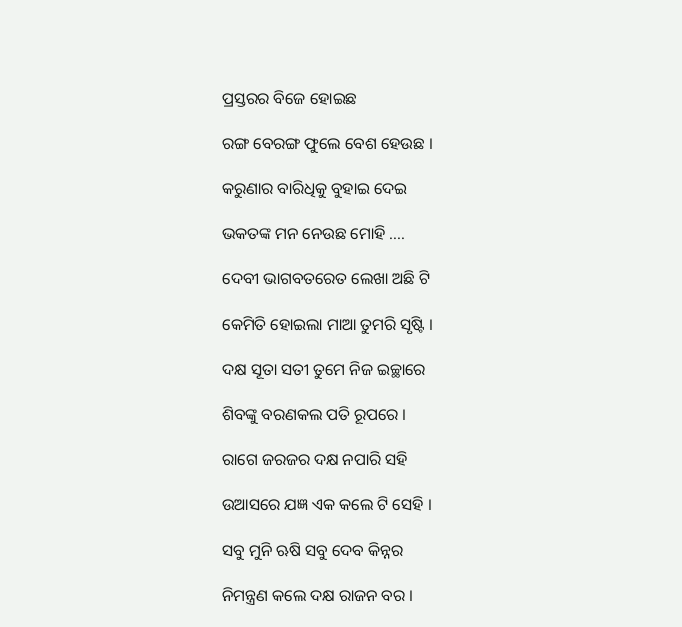ପ୍ରସ୍ତରର ବିଜେ ହୋଇଛ

ରଙ୍ଗ ବେରଙ୍ଗ ଫୁଲେ ବେଶ ହେଉଛ ।

କରୁଣାର ବାରିଧିକୁ ବୁହାଇ ଦେଇ

ଭକତଙ୍କ ମନ ନେଉଛ ମୋହି ....

ଦେବୀ ଭାଗବତରେତ ଲେଖା ଅଛି ଟି

କେମିତି ହୋଇଲା ମାଆ ତୁମରି ସୃଷ୍ଟି ।

ଦକ୍ଷ ସୂତା ସତୀ ତୁମେ ନିଜ ଇଚ୍ଛାରେ

ଶିବଙ୍କୁ ବରଣକଲ ପତି ରୂପରେ ।

ରାଗେ ଜରଜର ଦକ୍ଷ ନପାରି ସହି

ଉଆସରେ ଯଜ୍ଞ ଏକ କଲେ ଟି ସେହି ।

ସବୁ ମୁନି ଋଷି ସବୁ ଦେବ କିନ୍ନର

ନିମନ୍ତ୍ରଣ କଲେ ଦକ୍ଷ ରାଜନ ବର ।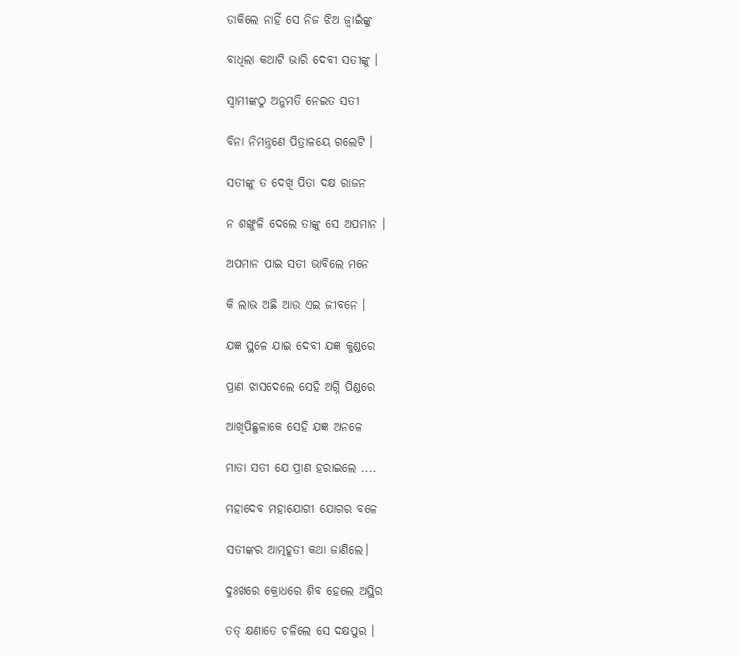ଡାକିଲେ ନାହିଁ ସେ ନିଜ ଝିଅ ଜ୍ୱାଇଁଙ୍କୁ

ବାଧିଲା କଥାଟି ଭାରି ଦେବୀ ସତୀଙ୍କୁ ।

ସ୍ୱାମୀଙ୍କଠୁ ଅନୁମତି ନେଇତ ସତୀ

ବିନା ନିମନ୍ତ୍ରଣେ ପିତ୍ରାଳୟେ ଗଲେଟି ।

ସତୀଙ୍କୁ ତ ଦେଖି ପିତା ଦକ୍ଷ ରାଜନ

ନ ଶଙ୍ଖୁଳି ଦେଲେ ତାଙ୍କୁ ସେ ଅପମାନ ।

ଅପମାନ ପାଇ ସତୀ ଭାବିଲେ ମନେ

କି ଲାଭ ଅଛି ଆଉ ଏଇ ଜୀବନେ ।

ଯଜ୍ଞ ସ୍ଥଳେ ଯାଇ ଦେବୀ ଯଜ୍ଞ କୁଣ୍ଡରେ

ପ୍ରାଣ ଝାସଦେଲେ ସେହି ଅଗ୍ନି ପିଣ୍ଡରେ

ଆଖିପିଛୁଳାକେ ସେହି ଯଜ୍ଞ ଅନଳେ

ମାତା ସତୀ ଯେ ପ୍ରାଣ ହରାଇଲେ ....

ମହାଦେବ ମହାଯୋଗୀ ଯୋଗର ବଳେ

ସତୀଙ୍କର ଆତ୍ମହୂତୀ କଥା ଜାଣିଲେ।

ଦୁଃଖରେ କ୍ରୋଧରେ ଶିବ ହେଲେ ଅସ୍ଥିର

ତତ୍ କ୍ଷଣାତେ ଚଳିଲେ ସେ ଦକ୍ଷପୁର ।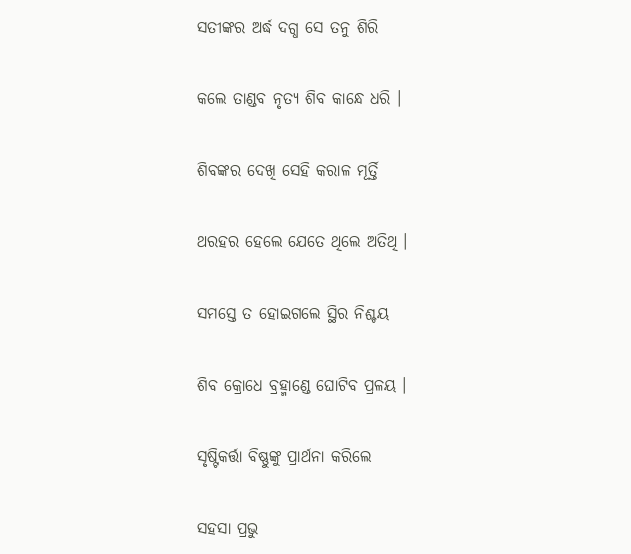ସତୀଙ୍କର ଅର୍ଦ୍ଧ ଦଗ୍ଧ ସେ ତନୁ ଶିରି

କଲେ ତାଣ୍ଡବ ନୃତ୍ୟ ଶିବ କାନ୍ଧେ ଧରି ।

ଶିବଙ୍କର ଦେଖି ସେହି କରାଳ ମୂର୍ତ୍ତି

ଥରହର ହେଲେ ଯେତେ ଥିଲେ ଅତିଥି ।

ସମସ୍ତେ ତ ହୋଇଗଲେ ସ୍ଥିର ନିଶ୍ଚୟ

ଶିବ କ୍ରୋଧେ ବ୍ରହ୍ମାଣ୍ଡେ ଘୋଟିବ ପ୍ରଳୟ ।

ସୃଷ୍ଟିକର୍ତ୍ତା ବିଷ୍ଣୁଙ୍କୁ ପ୍ରାର୍ଥନା କରିଲେ

ସହସା ପ୍ରଭୁ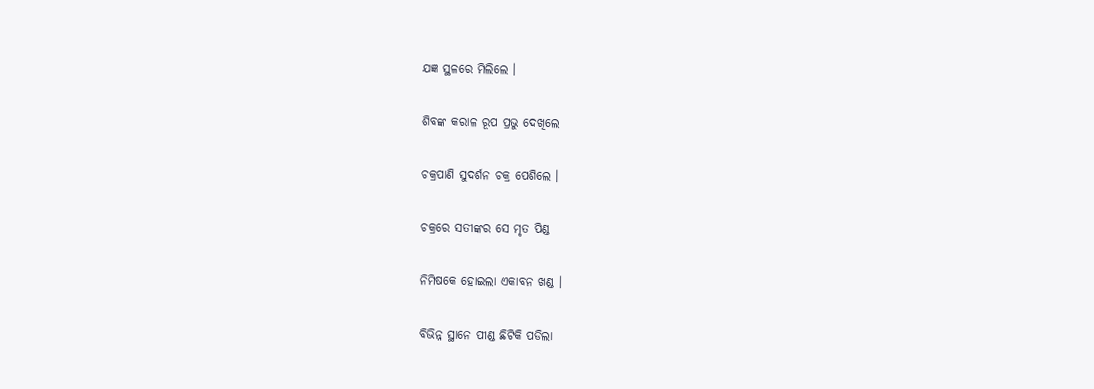ଯଜ୍ଞ ସ୍ଥଳରେ ମିଲିଲେ ।

ଶିବଙ୍କ କରାଳ ରୂପ ପ୍ରଭୁ ଦେଖିଲେ

ଚକ୍ରପାଣି ସୁଦର୍ଶନ ଚକ୍ର ପେଶିଲେ ।

ଚକ୍ରରେ ସତୀଙ୍କର ସେ ମୃତ ପିଣ୍ଡ

ନିମିଷକେ ହୋଇଲା ଏକାବନ ଖଣ୍ଡ ।

ବିଭିନ୍ନ ସ୍ଥାନେ ପୀଣ୍ଡ ଛିଟିକି ପଡିଲା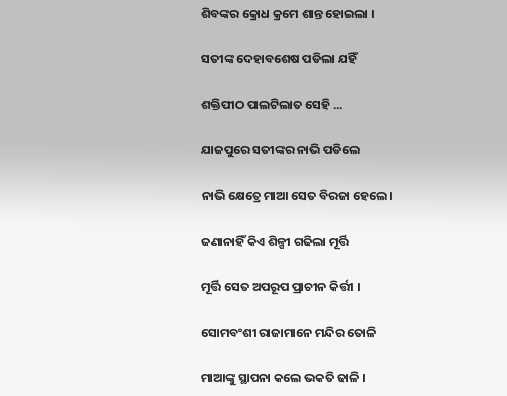ଶିବଙ୍କର କ୍ରୋଧ କ୍ରମେ ଶାନ୍ତ ହୋଇଲା ।

ସତୀଙ୍କ ଦେହାବଶେଷ ପଡିଲା ଯହିଁ

ଶକ୍ତିପୀଠ ପାଲଟିଲାତ ସେହି ...

ଯାଜପୁରେ ସତୀଙ୍କର ନାଭି ପଡିଲେ

ନାଭି କ୍ଷେତ୍ରେ ମାଆ ସେତ ବିରଜା ହେଲେ।

ଜଣାନାହିଁ କିଏ ଶିଳ୍ପୀ ଗଢିଲା ମୂର୍ତ୍ତି

ମୂର୍ତ୍ତି ସେତ ଅପରୂପ ପ୍ରାଚୀନ କିର୍ତ୍ତୀ ।

ସୋମବଂଶୀ ରାଜାମାନେ ମନ୍ଦିର ତୋଳି

ମାଆଙ୍କୁ ସ୍ଥାପନା କଲେ ଭକତି ଢାଳି ।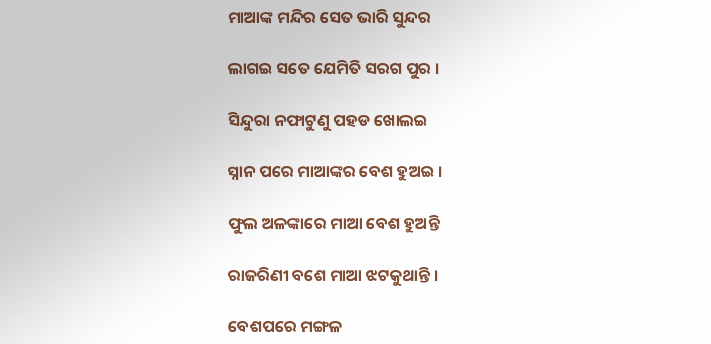ମାଆଙ୍କ ମନ୍ଦିର ସେତ ଭାରି ସୁନ୍ଦର

ଲାଗଇ ସତେ ଯେମିତି ସରଗ ପୁର ।

ସିନ୍ଦୁରା ନଫାଟୁଣୁ ପହଡ ଖୋଲଇ

ସ୍ନାନ ପରେ ମାଆଙ୍କର ବେଶ ହୁଅଇ ।

ଫୁଲ ଅଳଙ୍କାରେ ମାଆ ବେଶ ହୁଅନ୍ତି

ରାଜରିଣୀ ବଶେ ମାଆ ଝଟକୁଥାନ୍ତି ।

ବେଶପରେ ମଙ୍ଗଳ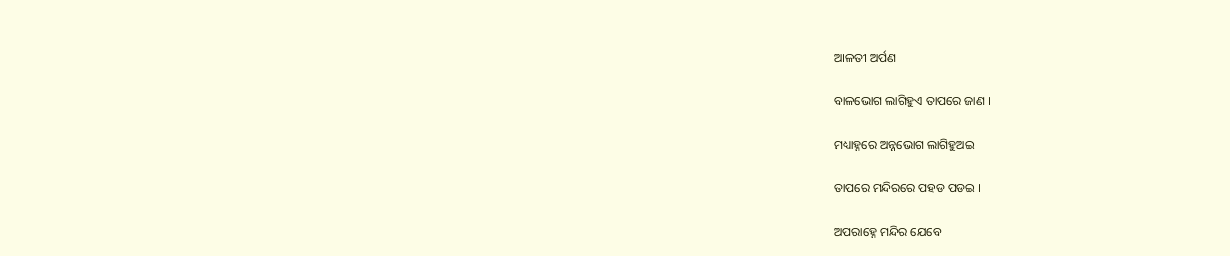ଆଳତୀ ଅର୍ପଣ

ବାଳଭୋଗ ଲାଗିହୁଏ ତାପରେ ଜାଣ ।

ମଧ୍ୟାହ୍ନରେ ଅନ୍ନଭୋଗ ଲାଗିହୁଅଇ

ତାପରେ ମନ୍ଦିରରେ ପହଡ ପଡଇ ।

ଅପରାହ୍ନେ ମନ୍ଦିର ଯେବେ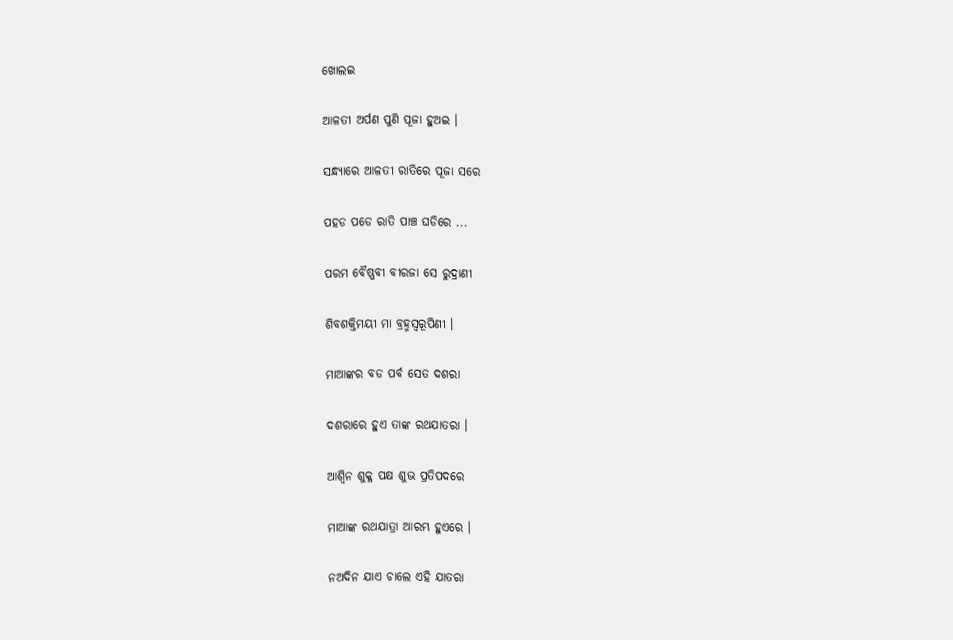ଖୋଲଇ

ଆଳତୀ ଅର୍ପଣ ପୁଣି ପୂଜା ହୁଅଇ ।

ସନ୍ଧ୍ୟାରେ ଆଳତୀ ରାତିରେ ପୂଜା ସରେ

ପହଡ ପଡେ ରାତି ପାଞ୍ଚ ଘଡିରେ ...

ପରମ ବୈଷ୍ଣବୀ ବୀରଜା ସେ ରୁଦ୍ରାଣୀ

ଶିବଶକ୍ତିମୟୀ ମା ବ୍ରହ୍ମସ୍ବରୂପିଣୀ ।

ମାଆଙ୍କର ବଡ ପର୍ବ ସେତ ଦଶରା

ଦଶରାରେ ହୁଏ ତାଙ୍କ ରଥଯାତରା ।

ଆଶ୍ୱିନ ଶୁକ୍ଳ ପକ୍ଷ ଶୁଭ ପ୍ରତିପଦରେ

ମାଆଙ୍କ ରଥଯାତ୍ରା ଆରମ୍ଭ ହୁଏରେ ।

ନଅଦିନ ଯାଏ ଚାଲେ ଏହି ଯାତରା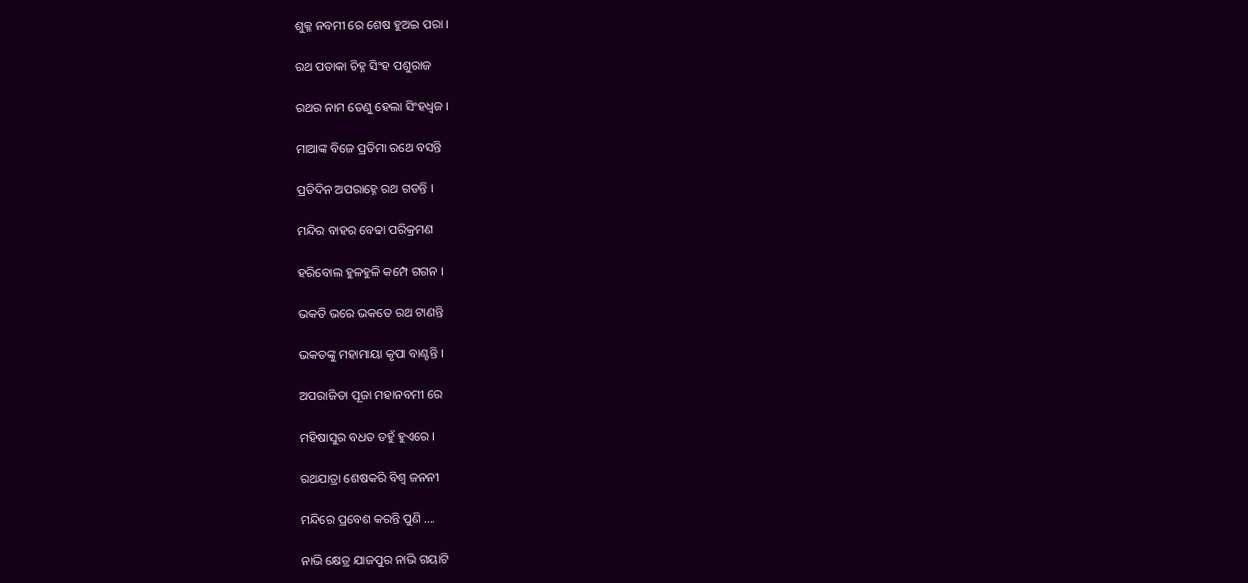ଶୁକ୍ଳ ନବମୀ ରେ ଶେଷ ହୁଅଇ ପରା ।

ରଥ ପତାକା ଚିହ୍ନ ସିଂହ ପଶୁରାଜ

ରଥର ନାମ ତେଣୁ ହେଲା ସିଂହଧ୍ୱଜ ।

ମାଆଙ୍କ ବିଜେ ପ୍ରତିମା ରଥେ ବସନ୍ତି

ପ୍ରତିଦିନ ଅପରାହ୍ନେ ରଥ ଗଡନ୍ତି ।

ମନ୍ଦିର ବାହର ବେଢା ପରିକ୍ରମଣ

ହରିବୋଲ ହୁଳହୁଳି କମ୍ପେ ଗଗନ ।

ଭକତି ଭରେ ଭକତେ ରଥ ଟାଣନ୍ତି

ଭକତଙ୍କୁ ମହାମାୟା କୃପା ବାଣ୍ଟନ୍ତି ।

ଅପରାଜିତା ପୂଜା ମହାନବମୀ ରେ

ମହିଷାସୁର ବଧତ ତହୁଁ ହୁଏରେ ।

ରଥଯାତ୍ରା ଶେଷକରି ବିଶ୍ୱ ଜନନୀ

ମନ୍ଦିରେ ପ୍ରବେଶ କରନ୍ତି ପୁଣି ....

ନାଭି କ୍ଷେତ୍ର ଯାଜପୁର ନାଭି ଗୟାଟି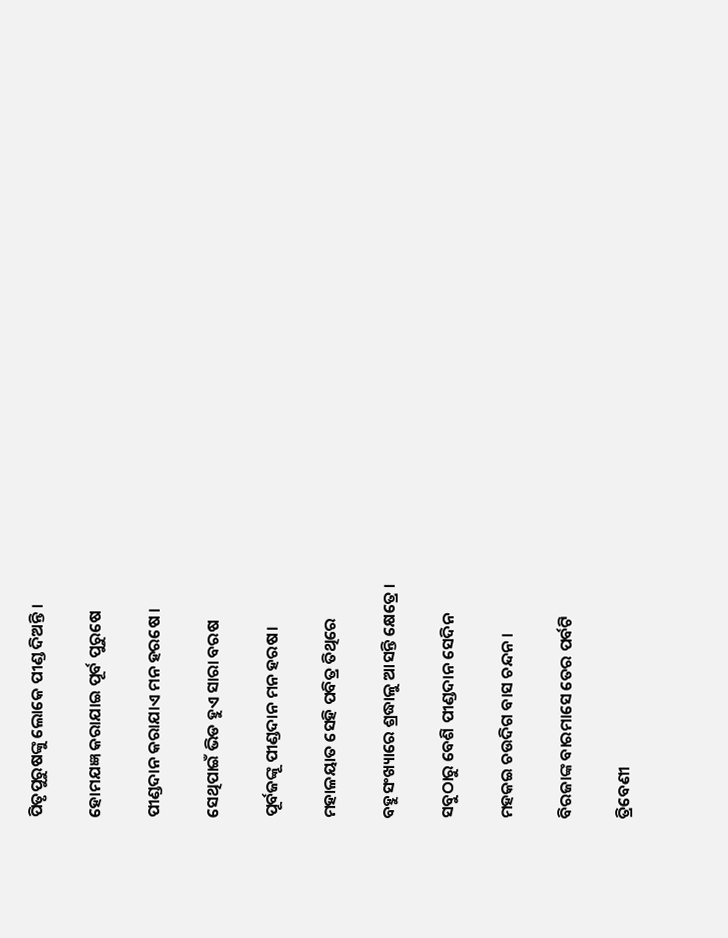ପିତୃପୁରୁଷଙ୍କୁ ଲୋକେ ପୀଣ୍ଡ ଦିଅନ୍ତି ।

ହୋମଯଜ୍ଞ କରାଯାଇ ପୂର୍ବ ପୁରୁଷେ

ପୀଣ୍ଡଦାନ କରାଯାଏ ମନ ହରଷେ ।

ସେଥିପାଇଁ ଭିଡ ହୁଏ ସାରା ବରଷ

ପୂର୍ବଜଙ୍କୂ ପୀଣ୍ଡଦାନ ମନ ହରଷ।

ମହାଳୟାତ ସେହି ପବିତ୍ର ତିଥିରେ

ବହୁସଂଖ୍ୟାରେ ଶ୍ରଦ୍ଧାଳୁ ଆସନ୍ତି କ୍ଷେତ୍ରେ ।

ସବୁଠାରୁ ବେଶି ପୀଣ୍ଡଦାନ ସେଦିନ

ମହକଇ ଚଉଦିଗ ବାସ ଚନ୍ଦନ ।

ବିରଜାଙ୍କ ବାରମାସେ ତେର ପର୍ବଟି

ତ୍ରିବେଣୀ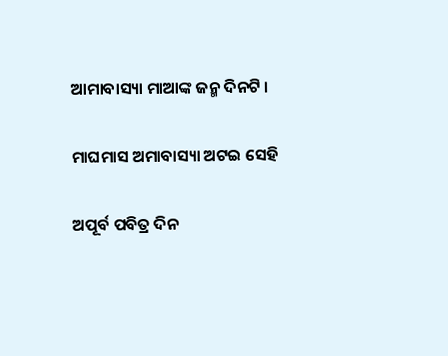ଆମାବାସ୍ୟା ମାଆଙ୍କ ଜନ୍ମ ଦିନଟି ।

ମାଘମାସ ଅମାବାସ୍ୟା ଅଟଇ ସେହି

ଅପୂର୍ବ ପବିତ୍ର ଦିନ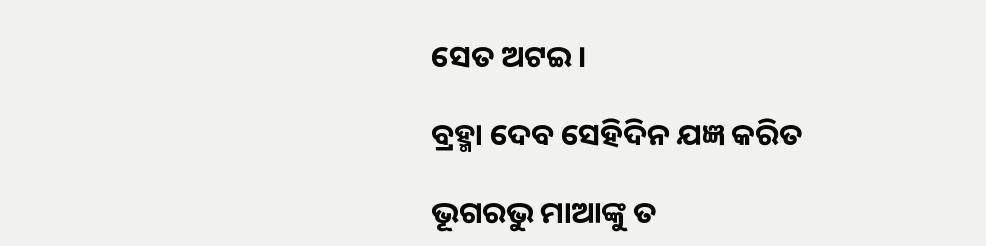ସେତ ଅଟଇ ।

ବ୍ରହ୍ମା ଦେବ ସେହିଦିନ ଯଜ୍ଞ କରିତ

ଭୂଗରଭୁ ମାଆଙ୍କୁ ତ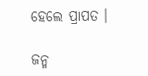ହେଲେ ପ୍ରାପତ ।

ଜନ୍ମ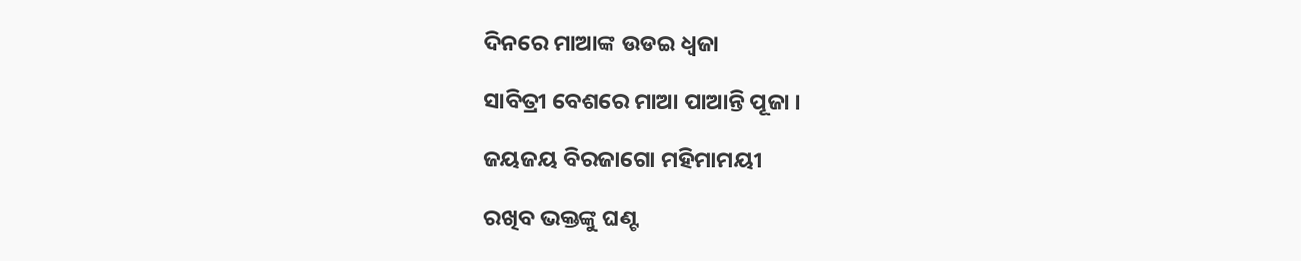ଦିନରେ ମାଆଙ୍କ ଉଡଇ ଧ୍ବଜା

ସାବିତ୍ରୀ ବେଶରେ ମାଆ ପାଆନ୍ତି ପୂଜା ।

ଜୟଜୟ ବିରଜାଗୋ ମହିମାମୟୀ

ରଖିବ ଭକ୍ତଙ୍କୁ ଘଣ୍ଟ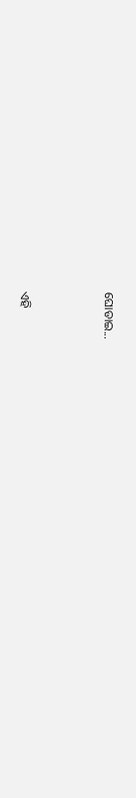ଘୋଡାଇ...



ଏହି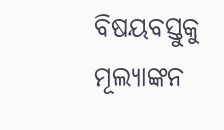ବିଷୟବସ୍ତୁକୁ ମୂଲ୍ୟାଙ୍କନ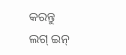କରନ୍ତୁ
ଲଗ୍ ଇନ୍